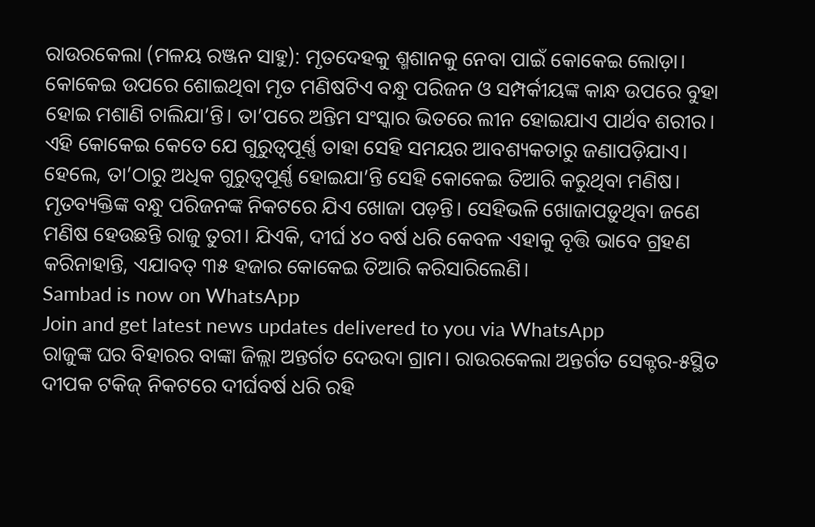ରାଉରକେଲା (ମଳୟ ରଞ୍ଜନ ସାହୁ): ମୃତଦେହକୁ ଶ୍ମଶାନକୁ ନେବା ପାଇଁ କୋକେଇ ଲୋଡ଼ା। କୋକେଇ ଉପରେ ଶୋଇଥିବା ମୃତ ମଣିଷଟିଏ ବନ୍ଧୁ ପରିଜନ ଓ ସମ୍ପର୍କୀୟଙ୍କ କାନ୍ଧ ଉପରେ ବୁହା ହୋଇ ମଶାଣି ଚାଲିଯା’ନ୍ତି। ତା’ପରେ ଅନ୍ତିମ ସଂସ୍କାର ଭିତରେ ଲୀନ ହୋଇଯାଏ ପାର୍ଥବ ଶରୀର। ଏହି କୋକେଇ କେତେ ଯେ ଗୁରୁତ୍ୱପୂର୍ଣ୍ଣ ତାହା ସେହି ସମୟର ଆବଶ୍ୟକତାରୁ ଜଣାପଡ଼ିଯାଏ। ହେଲେ, ତା’ଠାରୁ ଅଧିକ ଗୁରୁତ୍ୱପୂର୍ଣ୍ଣ ହୋଇଯା’ନ୍ତି ସେହି କୋକେଇ ତିଆରି କରୁଥିବା ମଣିଷ। ମୃତବ୍ୟକ୍ତିଙ୍କ ବନ୍ଧୁ ପରିଜନଙ୍କ ନିକଟରେ ଯିଏ ଖୋଜା ପଡ଼ନ୍ତି। ସେହିଭଳି ଖୋଜାପଡ଼ୁଥିବା ଜଣେ ମଣିଷ ହେଉଛନ୍ତି ରାଜୁ ତୁରୀ। ଯିଏକି, ଦୀର୍ଘ ୪୦ ବର୍ଷ ଧରି କେବଳ ଏହାକୁ ବୃତ୍ତି ଭାବେ ଗ୍ରହଣ କରିନାହାନ୍ତି, ଏଯାବତ୍ ୩୫ ହଜାର କୋକେଇ ତିଆରି କରିସାରିଲେଣି।
Sambad is now on WhatsApp
Join and get latest news updates delivered to you via WhatsApp
ରାଜୁଙ୍କ ଘର ବିହାରର ବାଙ୍କା ଜିଲ୍ଲା ଅନ୍ତର୍ଗତ ଦେଉଦା ଗ୍ରାମ। ରାଉରକେଲା ଅନ୍ତର୍ଗତ ସେକ୍ଟର-୫ସ୍ଥିତ ଦୀପକ ଟକିଜ୍ ନିକଟରେ ଦୀର୍ଘବର୍ଷ ଧରି ରହି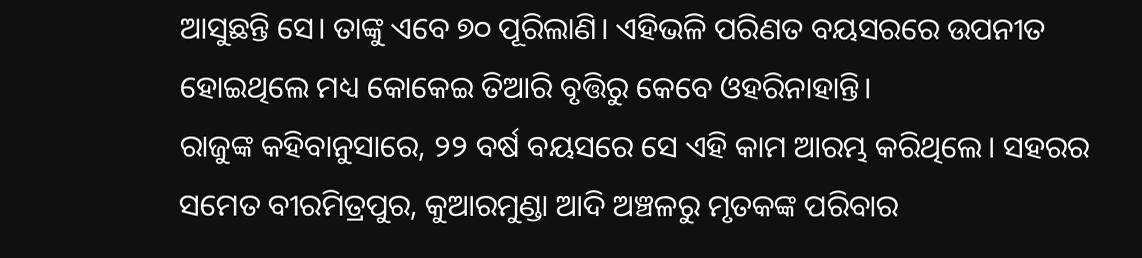ଆସୁଛନ୍ତି ସେ। ତାଙ୍କୁ ଏବେ ୭୦ ପୂରିଲାଣି। ଏହିଭଳି ପରିଣତ ବୟସରରେ ଉପନୀତ ହୋଇଥିଲେ ମଧ୍ୟ କୋକେଇ ତିଆରି ବୃତ୍ତିରୁ କେବେ ଓହରିନାହାନ୍ତି।
ରାଜୁଙ୍କ କହିବାନୁସାରେ, ୨୨ ବର୍ଷ ବୟସରେ ସେ ଏହି କାମ ଆରମ୍ଭ କରିଥିଲେ। ସହରର ସମେତ ବୀରମିତ୍ରପୁର, କୁଆରମୁଣ୍ଡା ଆଦି ଅଞ୍ଚଳରୁ ମୃତକଙ୍କ ପରିବାର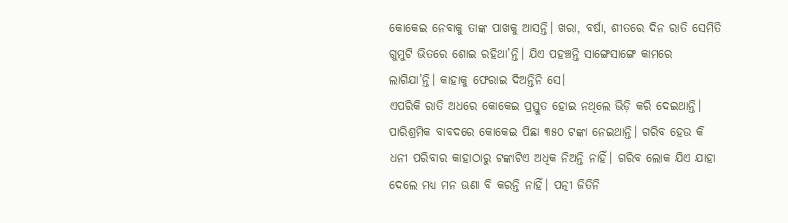କୋକେଇ ନେବାକୁ ତାଙ୍କ ପାଖକୁ ଆସନ୍ତି। ଖରା, ବର୍ଷା, ଶୀତରେ ଦିନ ରାତି ସେମିତି ଗୁମୁଟି ଭିତରେ ଶୋଇ ରହିଥା’ନ୍ତି। ଯିଏ ପହଞ୍ଚନ୍ତି ସାଙ୍ଗେସାଙ୍ଗେ କାମରେ ଲାଗିଯା’ନ୍ତି। କାହାକୁ ଫେରାଇ ଦିଅନ୍ତିନି ସେ।
ଏପରିକି ରାତି ଅଧରେ କୋକେଇ ପ୍ରସ୍ତୁତ ହୋଇ ନଥିଲେ ଭିଡ଼ି କରି ଦେଇଥାନ୍ତି। ପାରିଶ୍ରମିକ ବାବଦରେ କୋକେଇ ପିଛା ୩୫୦ ଟଙ୍କା ନେଇଥାନ୍ତି। ଗରିବ ହେଉ କି ଧନୀ ପରିବାର କାହାଠାରୁ ଟଙ୍କାଟିଏ ଅଧିକ ନିଅନ୍ତି ନାହିଁ। ଗରିବ ଲୋକ ଯିଏ ଯାହା ଦେଲେ ମଧ୍ୟ ମନ ଊଣା ବି କରନ୍ତି ନାହିଁ। ପତ୍ନୀ ଜିତିନି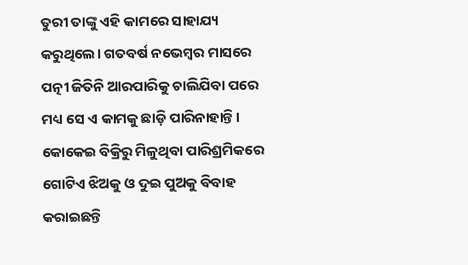ତୁରୀ ତାଙ୍କୁ ଏହି କାମରେ ସାହାଯ୍ୟ କରୁଥିଲେ। ଗତବର୍ଷ ନଭେମ୍ବର ମାସରେ ପତ୍ନୀ ଜିତିନି ଆରପାରିକୁ ଚାଲିଯିବା ପରେ ମଧ୍ୟ ସେ ଏ କାମକୁ ଛାଡ଼ି ପାରିନାହାନ୍ତି। କୋକେଇ ବିକ୍ରିରୁ ମିଳୁଥିବା ପାରିଶ୍ରମିକରେ ଗୋଟିଏ ଝିଅକୁ ଓ ଦୁଇ ପୁଅକୁ ବିବାହ କରାଇଛନ୍ତି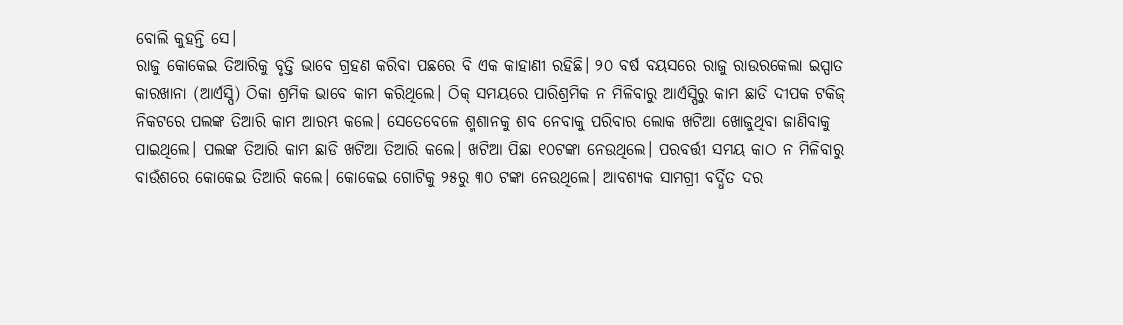ବୋଲି କୁହନ୍ତି ସେ।
ରାଜୁ କୋକେଇ ତିଆରିକୁ ବୃତ୍ତି ଭାବେ ଗ୍ରହଣ କରିବା ପଛରେ ବି ଏକ କାହାଣୀ ରହିଛି। ୨୦ ବର୍ଷ ବୟସରେ ରାଜୁ ରାଉରକେଲା ଇସ୍ପାତ କାରଖାନା (ଆର୍ଏସ୍ପି) ଠିକା ଶ୍ରମିକ ଭାବେ କାମ କରିଥିଲେ। ଠିକ୍ ସମୟରେ ପାରିଶ୍ରମିକ ନ ମିଳିବାରୁ ଆର୍ଏସ୍ପିରୁ କାମ ଛାଡି ଦୀପକ ଟକିଜ୍ ନିକଟରେ ପଲଙ୍କ ତିଆରି କାମ ଆରମ୍ଭ କଲେ। ସେତେବେଳେ ଶ୍ମଶାନକୁ ଶବ ନେବାକୁ ପରିବାର ଲୋକ ଖଟିଆ ଖୋଜୁଥିବା ଜାଣିବାକୁ ପାଇଥିଲେ। ପଲଙ୍କ ତିଆରି କାମ ଛାଡି ଖଟିଆ ତିଆରି କଲେ। ଖଟିଆ ପିଛା ୧୦ଟଙ୍କା ନେଉଥିଲେ। ପରବର୍ତ୍ତୀ ସମୟ କାଠ ନ ମିଳିବାରୁ ବାଉଁଶରେ କୋକେଇ ତିଆରି କଲେ। କୋକେଇ ଗୋଟିକୁ ୨୫ରୁ ୩୦ ଟଙ୍କା ନେଉଥିଲେ। ଆବଶ୍ୟକ ସାମଗ୍ରୀ ବର୍ଦ୍ଧିତ ଦର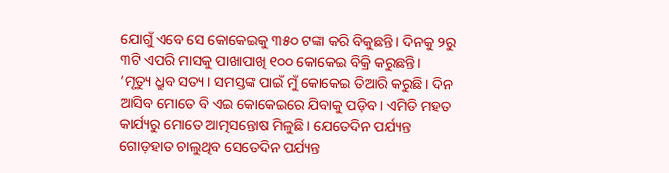ଯୋଗୁଁ ଏବେ ସେ କୋକେଇକୁ ୩୫୦ ଟଙ୍କା କରି ବିକୁଛନ୍ତି। ଦିନକୁ ୨ରୁ ୩ଟି ଏପରି ମାସକୁ ପାଖାପାଖି ୧୦୦ କୋକେଇ ବିକ୍ରି କରୁଛନ୍ତି।
‘ମୃତ୍ୟୁ ଧ୍ରୁବ ସତ୍ୟ। ସମସ୍ତଙ୍କ ପାଇଁ ମୁଁ କୋକେଇ ତିଆରି କରୁଛି। ଦିନ ଆସିବ ମୋତେ ବି ଏଇ କୋକେଇରେ ଯିବାକୁ ପଡ଼ିବ। ଏମିତି ମହତ କାର୍ଯ୍ୟରୁ ମୋତେ ଆତ୍ମସନ୍ତୋଷ ମିଳୁଛି। ଯେତେଦିନ ପର୍ଯ୍ୟନ୍ତ ଗୋଡ଼ହାତ ଚାଲୁଥିବ ସେତେଦିନ ପର୍ଯ୍ୟନ୍ତ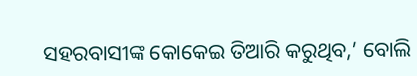ସହରବାସୀଙ୍କ କୋକେଇ ତିଆରି କରୁଥିବ,’ ବୋଲି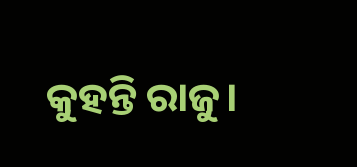କୁହନ୍ତି ରାଜୁ।